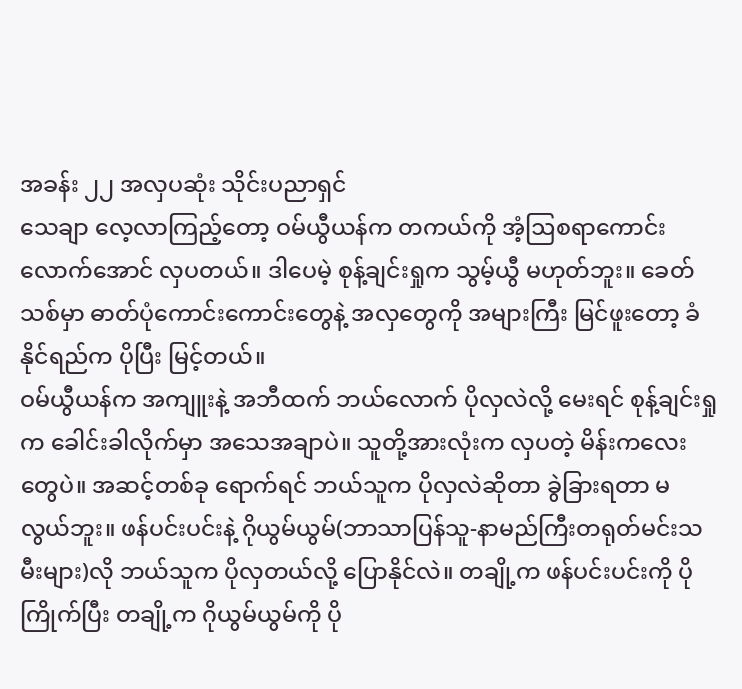အခန်း ၂၂ အလှပဆုံး သိုင်းပညာရှင်
သေချာ လေ့လာကြည့်တော့ ဝမ်ယွီယန်က တကယ်ကို အံ့ဩစရာကောင်းလောက်အောင် လှပတယ်။ ဒါပေမဲ့ စုန့်ချင်းရှုက သွမ့်ယွီ မဟုတ်ဘူး။ ခေတ်သစ်မှာ ဓာတ်ပုံကောင်းကောင်းတွေနဲ့ အလှတွေကို အများကြီး မြင်ဖူးတော့ ခံနိုင်ရည်က ပိုပြီး မြင့်တယ်။
ဝမ်ယွီယန်က အကျူးနဲ့ အဘီထက် ဘယ်လောက် ပိုလှလဲလို့ မေးရင် စုန့်ချင်းရှုက ခေါင်းခါလိုက်မှာ အသေအချာပဲ။ သူတို့အားလုံးက လှပတဲ့ မိန်းကလေးတွေပဲ။ အဆင့်တစ်ခု ရောက်ရင် ဘယ်သူက ပိုလှလဲဆိုတာ ခွဲခြားရတာ မလွယ်ဘူး။ ဖန်ပင်းပင်းနဲ့ ဂိုယွမ်ယွမ်(ဘာသာပြန်သူ-နာမည်ကြီးတရုတ်မင်းသမီးများ)လို ဘယ်သူက ပိုလှတယ်လို့ ပြောနိုင်လဲ။ တချို့က ဖန်ပင်းပင်းကို ပိုကြိုက်ပြီး တချို့က ဂိုယွမ်ယွမ်ကို ပို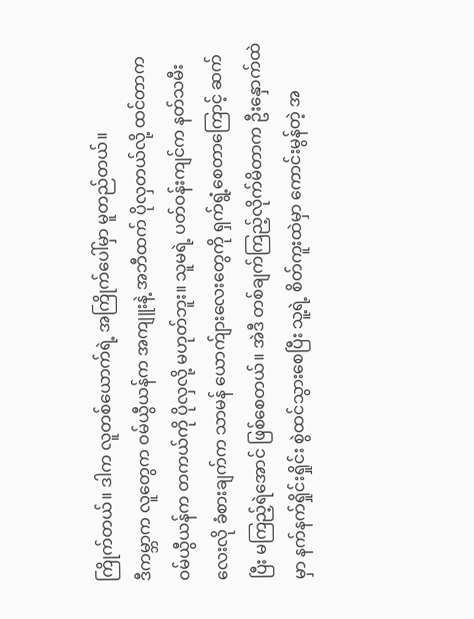ကြိုက်တယ်။ ဒါက လူတစ်ယောက်ရဲ့ အကြိုက်ပေါ်မှာ မူတည်တယ်။
ဒီကမ္ဘာက လူတွေက ဝမ်ယွီယန်က အကျူးနဲ့ အဘီထက် ပိုလှတယ်လို့ ထင်တာက ဝမ်ယွီယန်က တကယ်ကို ပိုလှလို့ မဟုတ်ဘူး။ သူမရဲ့ ပတ်ဝန်းကျင်က နတ်သမီးလေးလို ခံစားချက်က သာမန် ယောက်ျားလေးတွေကို ရှက်ရွံ့စေတာကြောင့် ဆက်ပြီး မကြည့်ရဲအောင် ဖြစ်စေတယ်။ အဲဒီ တစ်ချက်ကြည့်လိုက်မိတာက ဦးနှောက်ထဲမှာ နက်နက်ရှိုင်းရှိုင်း စွဲထင်သွားစေပြီး သူ့ရဲ့ စိတ်ကူးထဲမှာ ကောင်းမွန်တဲ့ အ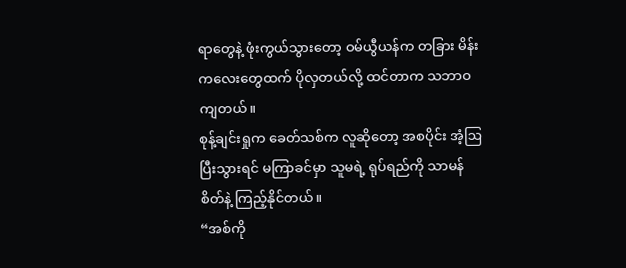ရာတွေနဲ့ ဖုံးကွယ်သွားတော့ ဝမ်ယွီယန်က တခြား မိန်းကလေးတွေထက် ပိုလှတယ်လို့ ထင်တာက သဘာဝကျတယ်။
စုန့်ချင်းရှုက ခေတ်သစ်က လူဆိုတော့ အစပိုင်း အံ့ဩပြီးသွားရင် မကြာခင်မှာ သူမရဲ့ ရုပ်ရည်ကို သာမန်စိတ်နဲ့ ကြည့်နိုင်တယ်။
“အစ်ကို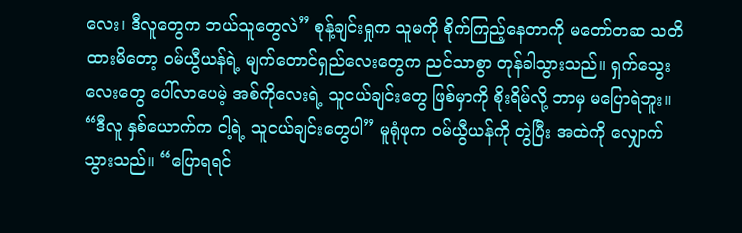လေး၊ ဒီလူတွေက ဘယ်သူတွေလဲ” စုန့်ချင်းရှုက သူမကို စိုက်ကြည့်နေတာကို မတော်တဆ သတိထားမိတော့ ဝမ်ယွီယန်ရဲ့ မျက်တောင်ရှည်လေးတွေက ညင်သာစွာ တုန်ခါသွားသည်။ ရှက်သွေးလေးတွေ ပေါ်လာပေမဲ့ အစ်ကိုလေးရဲ့ သူငယ်ချင်းတွေ ဖြစ်မှာကို စိုးရိမ်လို့ ဘာမှ မပြောရဲဘူး။
“ဒီလူ နှစ်ယောက်က ငါ့ရဲ့ သူငယ်ချင်းတွေပါ” မူရုံဖုက ဝမ်ယွီယန်ကို တွဲပြီး အထဲကို လျှောက်သွားသည်။ “ပြောရရင်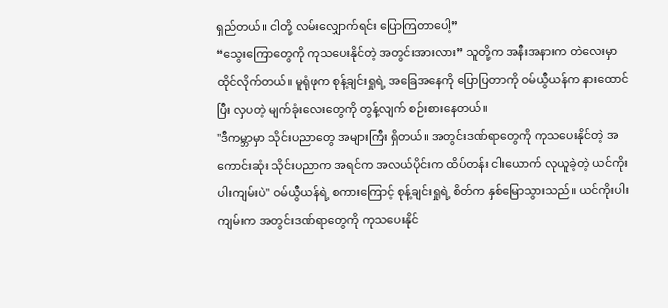ရှည်တယ်။ ငါတို့ လမ်းလျှောက်ရင်း ပြောကြတာပေါ့”
“သွေးကြောတွေကို ကုသပေးနိုင်တဲ့ အတွင်းအားလား” သူတို့က အနီးအနားက တဲလေးမှာ ထိုင်လိုက်တယ်။ မူရုံဖုက စုန့်ချင်းရှုရဲ့ အခြေအနေကို ပြောပြတာကို ဝမ်ယွီယန်က နားထောင်ပြီး လှပတဲ့ မျက်ခုံးလေးတွေကို တွန့်လျက် စဉ်းစားနေတယ်။
"ဒီကမ္ဘာမှာ သိုင်းပညာတွေ အများကြီး ရှိတယ်။ အတွင်းဒဏ်ရာတွေကို ကုသပေးနိုင်တဲ့ အကောင်းဆုံး သိုင်းပညာက အရင်က အလယ်ပိုင်းက ထိပ်တန်း ငါးယောက် လုယူခဲ့တဲ့ ယင်ကိုးပါးကျမ်းပဲ" ဝမ်ယွီယန်ရဲ့ စကားကြောင့် စုန့်ချင်းရှုရဲ့ စိတ်က နှစ်မြောသွားသည်။ ယင်ကိုးပါးကျမ်းက အတွင်းဒဏ်ရာတွေကို ကုသပေးနိုင်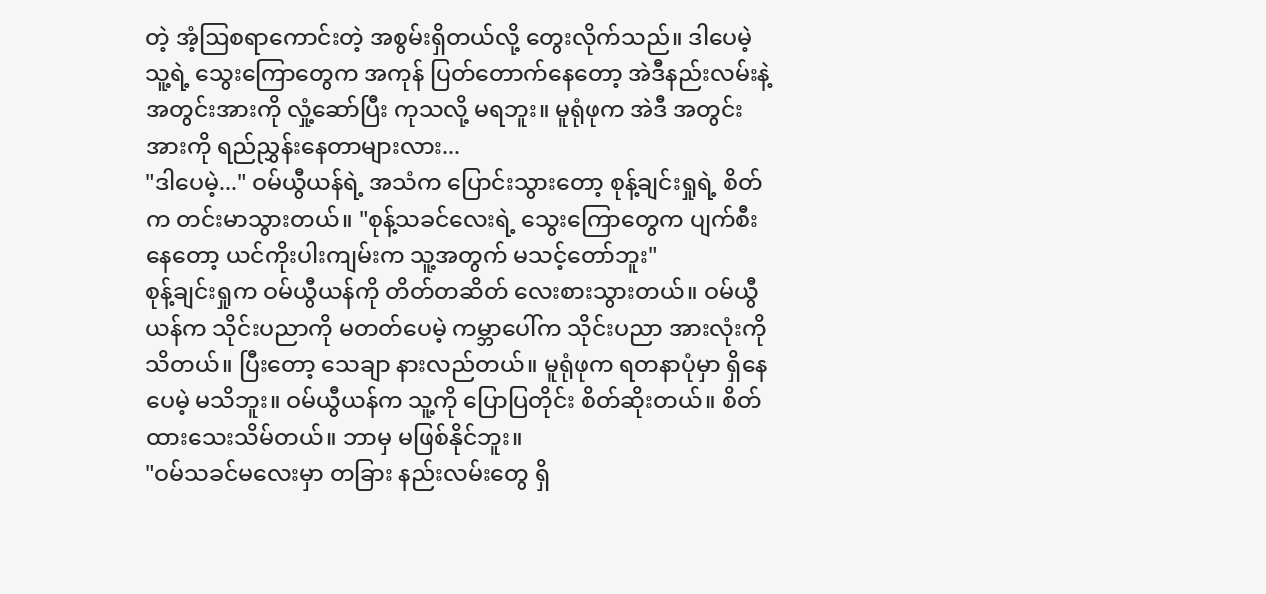တဲ့ အံ့ဩစရာကောင်းတဲ့ အစွမ်းရှိတယ်လို့ တွေးလိုက်သည်။ ဒါပေမဲ့ သူ့ရဲ့ သွေးကြောတွေက အကုန် ပြတ်တောက်နေတော့ အဲဒီနည်းလမ်းနဲ့ အတွင်းအားကို လှုံ့ဆော်ပြီး ကုသလို့ မရဘူး။ မူရုံဖုက အဲဒီ အတွင်းအားကို ရည်ညွှန်းနေတာများလား...
"ဒါပေမဲ့..." ဝမ်ယွီယန်ရဲ့ အသံက ပြောင်းသွားတော့ စုန့်ချင်းရှုရဲ့ စိတ်က တင်းမာသွားတယ်။ "စုန့်သခင်လေးရဲ့ သွေးကြောတွေက ပျက်စီးနေတော့ ယင်ကိုးပါးကျမ်းက သူ့အတွက် မသင့်တော်ဘူး"
စုန့်ချင်းရှုက ဝမ်ယွီယန်ကို တိတ်တဆိတ် လေးစားသွားတယ်။ ဝမ်ယွီယန်က သိုင်းပညာကို မတတ်ပေမဲ့ ကမ္ဘာပေါ်က သိုင်းပညာ အားလုံးကို သိတယ်။ ပြီးတော့ သေချာ နားလည်တယ်။ မူရုံဖုက ရတနာပုံမှာ ရှိနေပေမဲ့ မသိဘူး။ ဝမ်ယွီယန်က သူ့ကို ပြောပြတိုင်း စိတ်ဆိုးတယ်။ စိတ်ထားသေးသိမ်တယ်။ ဘာမှ မဖြစ်နိုင်ဘူး။
"ဝမ်သခင်မလေးမှာ တခြား နည်းလမ်းတွေ ရှိ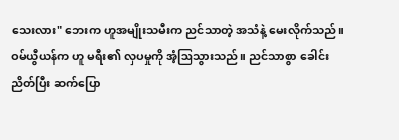သေးလား" ဘေးက ဟူအမျိုးသမီးက ညင်သာတဲ့ အသံနဲ့ မေးလိုက်သည်။
ဝမ်ယွီယန်က ဟူ မရီး၏ လှပမှုကို အံ့ဩသွားသည်။ ညင်သာစွာ ခေါင်းညိတ်ပြီး ဆက်ပြော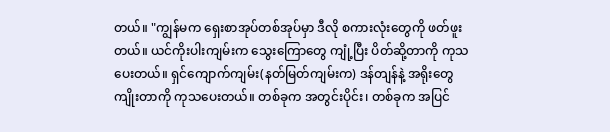တယ်။ "ကျွန်မက ရှေးစာအုပ်တစ်အုပ်မှာ ဒီလို စကားလုံးတွေကို ဖတ်ဖူးတယ်။ ယင်ကိုးပါးကျမ်းက သွေးကြောတွေ ကျုံ့ပြီး ပိတ်ဆို့တာကို ကုသပေးတယ်။ ရှင်ကျောက်ကျမ်း(နတ်မြတ်ကျမ်းက) ဒန်တျန်နဲ့ အရိုးတွေ ကျိုးတာကို ကုသပေးတယ်။ တစ်ခုက အတွင်းပိုင်း၊ တစ်ခုက အပြင်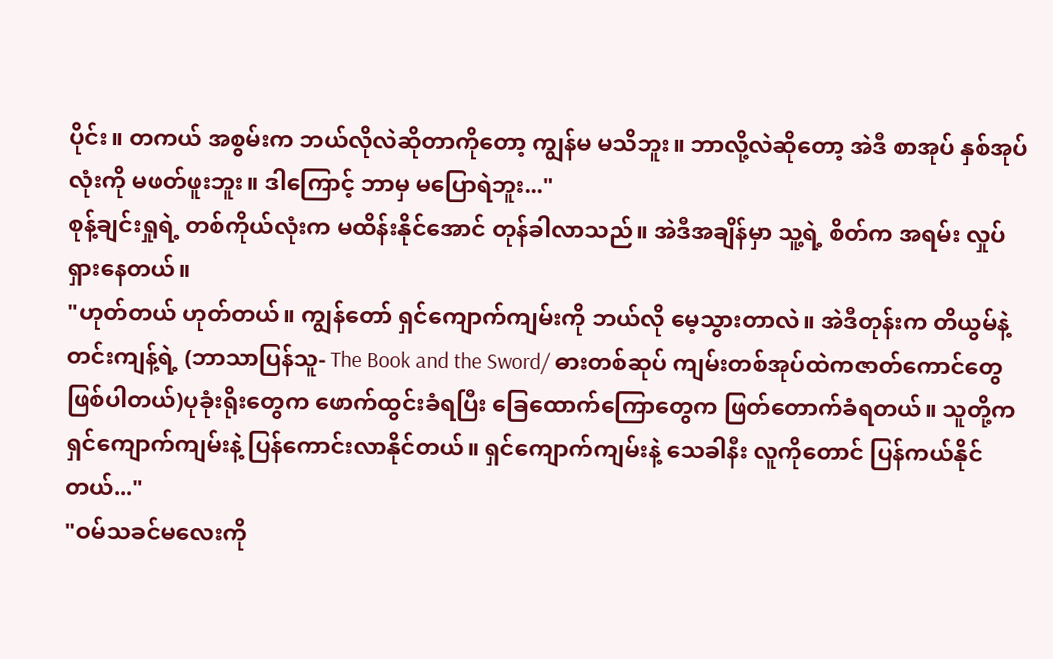ပိုင်း။ တကယ် အစွမ်းက ဘယ်လိုလဲဆိုတာကိုတော့ ကျွန်မ မသိဘူး။ ဘာလို့လဲဆိုတော့ အဲဒီ စာအုပ် နှစ်အုပ်လုံးကို မဖတ်ဖူးဘူး။ ဒါကြောင့် ဘာမှ မပြောရဲဘူး..."
စုန့်ချင်းရှုရဲ့ တစ်ကိုယ်လုံးက မထိန်းနိုင်အောင် တုန်ခါလာသည်။ အဲဒီအချိန်မှာ သူ့ရဲ့ စိတ်က အရမ်း လှုပ်ရှားနေတယ်။
"ဟုတ်တယ် ဟုတ်တယ်။ ကျွန်တော် ရှင်ကျောက်ကျမ်းကို ဘယ်လို မေ့သွားတာလဲ။ အဲဒီတုန်းက တိယွမ်နဲ့ တင်းကျန့်ရဲ့ (ဘာသာပြန်သူ- The Book and the Sword/ ဓားတစ်ဆုပ် ကျမ်းတစ်အုပ်ထဲကဇာတ်ကောင်တွေဖြစ်ပါတယ်)ပုခုံးရိုးတွေက ဖောက်ထွင်းခံရပြီး ခြေထောက်ကြောတွေက ဖြတ်တောက်ခံရတယ်။ သူတို့က ရှင်ကျောက်ကျမ်းနဲ့ ပြန်ကောင်းလာနိုင်တယ်။ ရှင်ကျောက်ကျမ်းနဲ့ သေခါနီး လူကိုတောင် ပြန်ကယ်နိုင်တယ်..."
"ဝမ်သခင်မလေးကို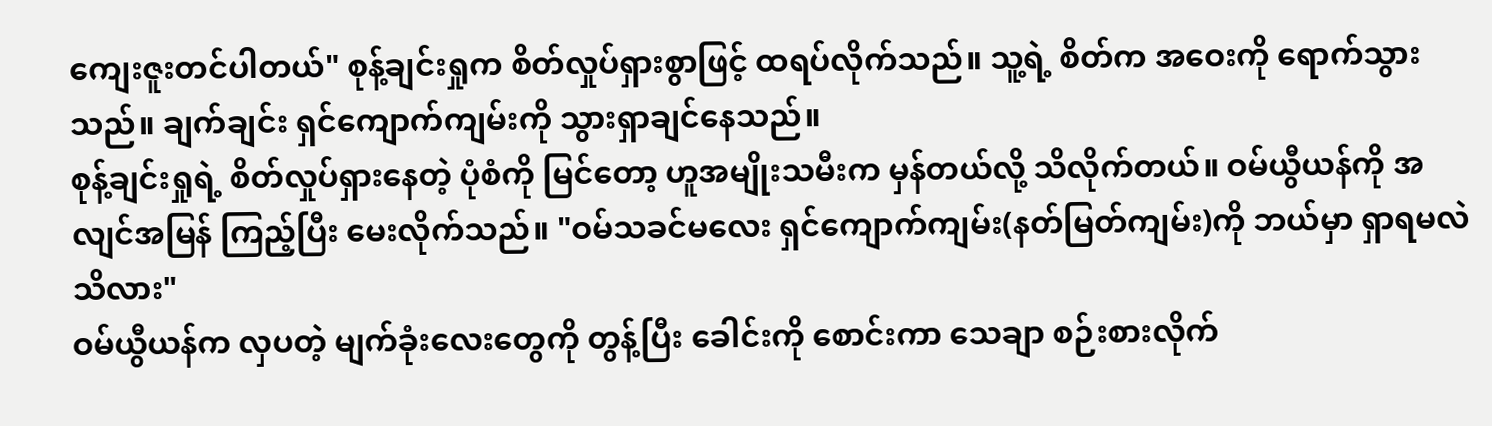ကျေးဇူးတင်ပါတယ်" စုန့်ချင်းရှုက စိတ်လှုပ်ရှားစွာဖြင့် ထရပ်လိုက်သည်။ သူ့ရဲ့ စိတ်က အဝေးကို ရောက်သွားသည်။ ချက်ချင်း ရှင်ကျောက်ကျမ်းကို သွားရှာချင်နေသည်။
စုန့်ချင်းရှုရဲ့ စိတ်လှုပ်ရှားနေတဲ့ ပုံစံကို မြင်တော့ ဟူအမျိုးသမီးက မှန်တယ်လို့ သိလိုက်တယ်။ ဝမ်ယွီယန်ကို အလျင်အမြန် ကြည့်ပြီး မေးလိုက်သည်။ "ဝမ်သခင်မလေး ရှင်ကျောက်ကျမ်း(နတ်မြတ်ကျမ်း)ကို ဘယ်မှာ ရှာရမလဲ သိလား"
ဝမ်ယွီယန်က လှပတဲ့ မျက်ခုံးလေးတွေကို တွန့်ပြီး ခေါင်းကို စောင်းကာ သေချာ စဉ်းစားလိုက်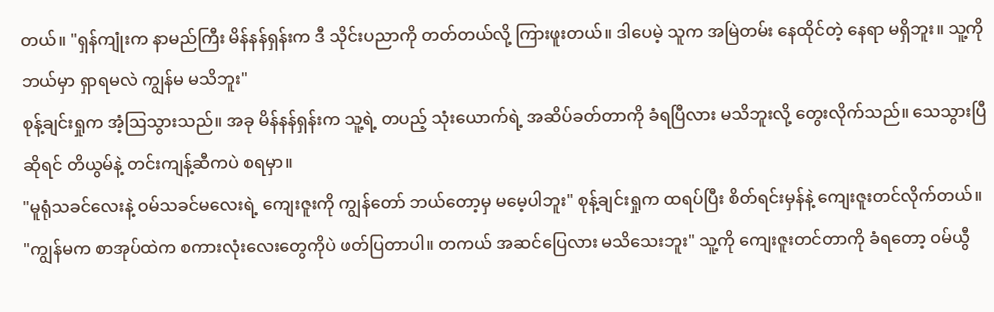တယ်။ "ရှန်ကျုံးက နာမည်ကြီး မိန်နန်ရှန်းက ဒီ သိုင်းပညာကို တတ်တယ်လို့ ကြားဖူးတယ်။ ဒါပေမဲ့ သူက အမြဲတမ်း နေထိုင်တဲ့ နေရာ မရှိဘူး။ သူ့ကို ဘယ်မှာ ရှာရမလဲ ကျွန်မ မသိဘူး"
စုန့်ချင်းရှုက အံ့ဩသွားသည်။ အခု မိန်နန်ရှန်းက သူ့ရဲ့ တပည့် သုံးယောက်ရဲ့ အဆိပ်ခတ်တာကို ခံရပြီလား မသိဘူးလို့ တွေးလိုက်သည်။ သေသွားပြီဆိုရင် တိယွမ်နဲ့ တင်းကျန့်ဆီကပဲ စရမှာ။
"မူရုံသခင်လေးနဲ့ ဝမ်သခင်မလေးရဲ့ ကျေးဇူးကို ကျွန်တော် ဘယ်တော့မှ မမေ့ပါဘူး" စုန့်ချင်းရှုက ထရပ်ပြီး စိတ်ရင်းမှန်နဲ့ ကျေးဇူးတင်လိုက်တယ်။
"ကျွန်မက စာအုပ်ထဲက စကားလုံးလေးတွေကိုပဲ ဖတ်ပြတာပါ။ တကယ် အဆင်ပြေလား မသိသေးဘူး" သူ့ကို ကျေးဇူးတင်တာကို ခံရတော့ ဝမ်ယွီ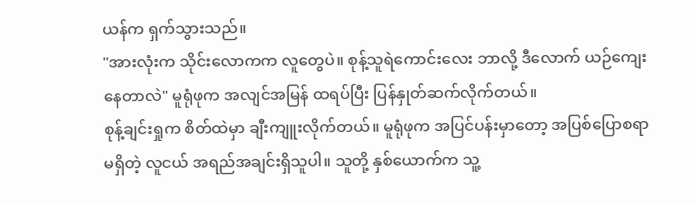ယန်က ရှက်သွားသည်။
"အားလုံးက သိုင်းလောကက လူတွေပဲ။ စုန့်သူရဲကောင်းလေး ဘာလို့ ဒီလောက် ယဉ်ကျေးနေတာလဲ" မူရုံဖုက အလျင်အမြန် ထရပ်ပြီး ပြန်နှုတ်ဆက်လိုက်တယ်။
စုန့်ချင်းရှုက စိတ်ထဲမှာ ချီးကျူးလိုက်တယ်။ မူရုံဖုက အပြင်ပန်းမှာတော့ အပြစ်ပြောစရာ မရှိတဲ့ လူငယ် အရည်အချင်းရှိသူပါ။ သူတို့ နှစ်ယောက်က သူ့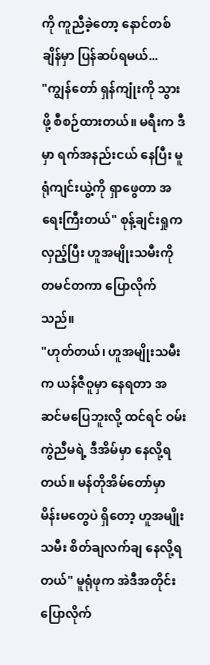ကို ကူညီခဲ့တော့ နောင်တစ်ချိန်မှာ ပြန်ဆပ်ရမယ်...
"ကျွန်တော် ရှန်ကျုံးကို သွားဖို့ စီစဉ်ထားတယ်။ မရီးက ဒီမှာ ရက်အနည်းငယ် နေပြီး မူရုံကျင်းယွဲ့ကို ရှာဖွေတာ အရေးကြီးတယ်" စုန့်ချင်းရှုက လှည့်ပြီး ဟူအမျိုးသမီးကို တမင်တကာ ပြောလိုက်သည်။
"ဟုတ်တယ်၊ ဟူအမျိုးသမီးက ယန်ဇီဝူမှာ နေရတာ အဆင်မပြေဘူးလို့ ထင်ရင် ဝမ်းကွဲညီမရဲ့ ဒီအိမ်မှာ နေလို့ရတယ်။ မန်တိုအိမ်တော်မှာ မိန်းမတွေပဲ ရှိတော့ ဟူအမျိုးသမီး စိတ်ချလက်ချ နေလို့ရတယ်" မူရုံဖုက အဲဒီအတိုင်း ပြောလိုက်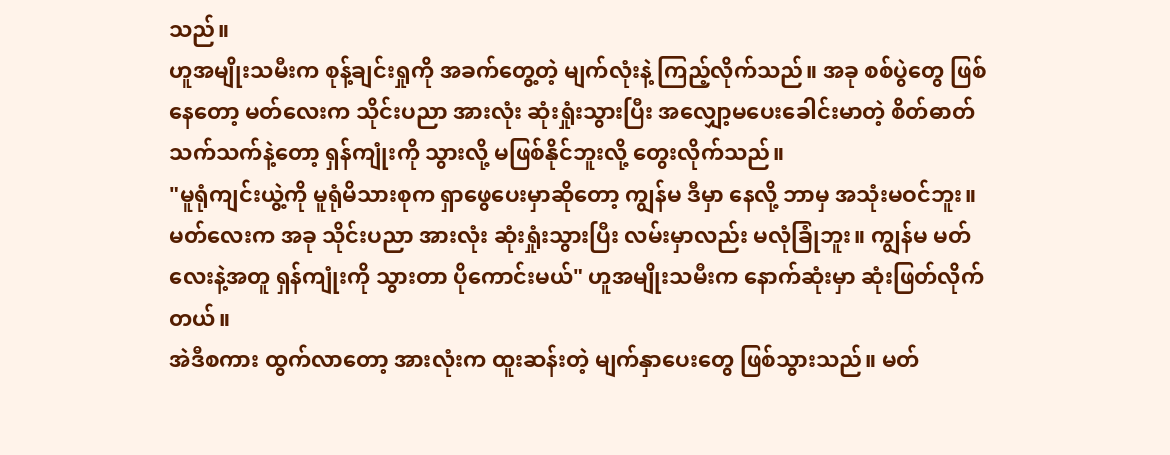သည်။
ဟူအမျိုးသမီးက စုန့်ချင်းရှုကို အခက်တွေ့တဲ့ မျက်လုံးနဲ့ ကြည့်လိုက်သည်။ အခု စစ်ပွဲတွေ ဖြစ်နေတော့ မတ်လေးက သိုင်းပညာ အားလုံး ဆုံးရှုံးသွားပြီး အလျှော့မပေးခေါင်းမာတဲ့ စိတ်ဓာတ်သက်သက်နဲ့တော့ ရှန်ကျုံးကို သွားလို့ မဖြစ်နိုင်ဘူးလို့ တွေးလိုက်သည်။
"မူရုံကျင်းယွဲ့ကို မူရုံမိသားစုက ရှာဖွေပေးမှာဆိုတော့ ကျွန်မ ဒီမှာ နေလို့ ဘာမှ အသုံးမဝင်ဘူး။ မတ်လေးက အခု သိုင်းပညာ အားလုံး ဆုံးရှုံးသွားပြီး လမ်းမှာလည်း မလုံခြုံဘူး။ ကျွန်မ မတ်လေးနဲ့အတူ ရှန်ကျုံးကို သွားတာ ပိုကောင်းမယ်" ဟူအမျိုးသမီးက နောက်ဆုံးမှာ ဆုံးဖြတ်လိုက်တယ်။
အဲဒီစကား ထွက်လာတော့ အားလုံးက ထူးဆန်းတဲ့ မျက်နှာပေးတွေ ဖြစ်သွားသည်။ မတ်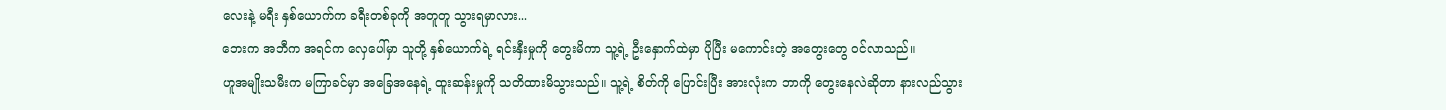လေးနဲ့ မရီး နှစ်ယောက်က ခရီးတစ်ခုကို အတူတူ သွားရမှာလား...
ဘေးက အဘီက အရင်က လှေပေါ်မှာ သူတို့ နှစ်ယောက်ရဲ့ ရင်းနှီးမှုကို တွေးမိကာ သူ့ရဲ့ ဦးနှောက်ထဲမှာ ပိုပြီး မကောင်းတဲ့ အတွေးတွေ ဝင်လာသည်။
ဟူအမျိုးသမီးက မကြာခင်မှာ အခြေအနေရဲ့ ထူးဆန်းမှုကို သတိထားမိသွားသည်။ သူ့ရဲ့ စိတ်ကို ပြောင်းပြီး အားလုံးက ဘာကို တွေးနေလဲဆိုတာ နားလည်သွား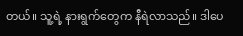တယ်။ သူ့ရဲ့ နားရွက်တွေက နီရဲလာသည်။ ဒါပေ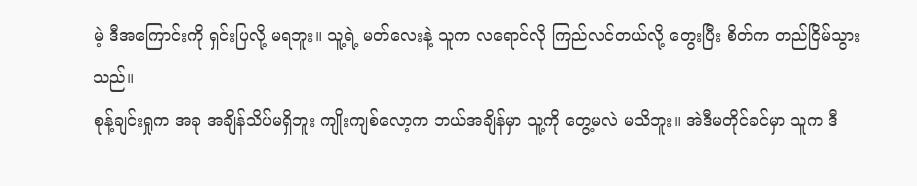မဲ့ ဒီအကြောင်းကို ရှင်းပြလို့ မရဘူး။ သူ့ရဲ့ မတ်လေးနဲ့ သူက လရောင်လို ကြည်လင်တယ်လို့ တွေးပြီး စိတ်က တည်ငြိမ်သွားသည်။
စုန့်ချင်းရှုက အခု အချိန်သိပ်မရှိဘူး ကျိုးကျစ်လော့က ဘယ်အချိန်မှာ သူ့ကို တွေ့မလဲ မသိဘူး။ အဲဒီမတိုင်ခင်မှာ သူက ဒီ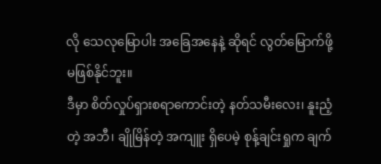လို သေလုမြောပါး အခြေအနေနဲ့ ဆိုရင် လွတ်မြောက်ဖို့ မဖြစ်နိုင်ဘူး။
ဒီမှာ စိတ်လှုပ်ရှားစရာကောင်းတဲ့ နတ်သမီးလေး၊ နူးညံ့တဲ့ အဘီ၊ ချိုမြိန်တဲ့ အကျူး ရှိပေမဲ့ စုန့်ချင်းရှုက ချက်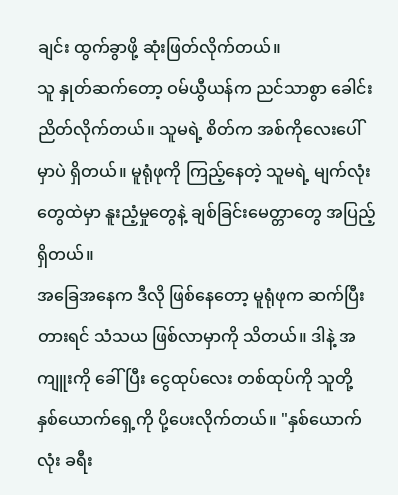ချင်း ထွက်ခွာဖို့ ဆုံးဖြတ်လိုက်တယ်။
သူ နှုတ်ဆက်တော့ ဝမ်ယွီယန်က ညင်သာစွာ ခေါင်းညိတ်လိုက်တယ်။ သူမရဲ့ စိတ်က အစ်ကိုလေးပေါ်မှာပဲ ရှိတယ်။ မူရုံဖုကို ကြည့်နေတဲ့ သူမရဲ့ မျက်လုံးတွေထဲမှာ နူးညံ့မှုတွေနဲ့ ချစ်ခြင်းမေတ္တာတွေ အပြည့် ရှိတယ်။
အခြေအနေက ဒီလို ဖြစ်နေတော့ မူရုံဖုက ဆက်ပြီး တားရင် သံသယ ဖြစ်လာမှာကို သိတယ်။ ဒါနဲ့ အကျူးကို ခေါ်ပြီး ငွေထုပ်လေး တစ်ထုပ်ကို သူတို့ နှစ်ယောက်ရှေ့ကို ပို့ပေးလိုက်တယ်။ "နှစ်ယောက်လုံး ခရီး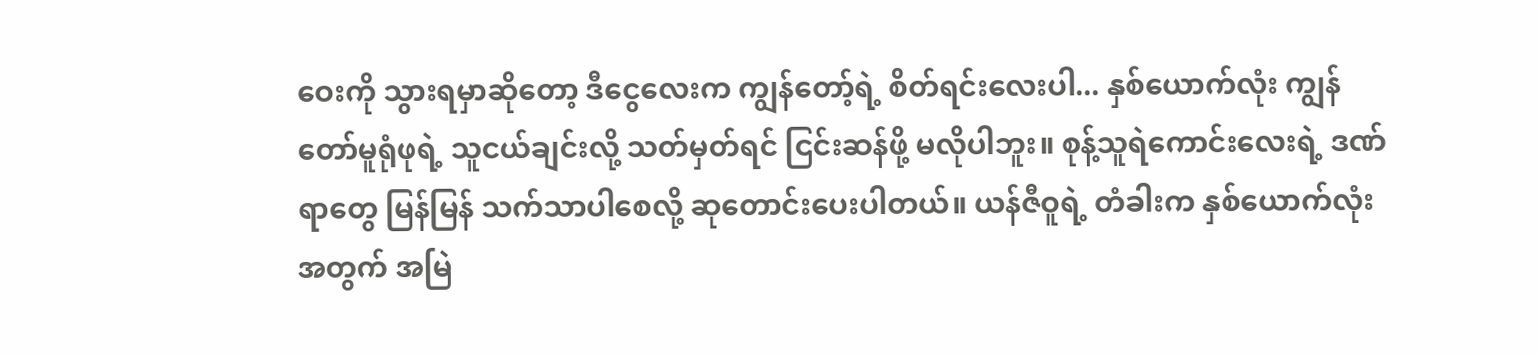ဝေးကို သွားရမှာဆိုတော့ ဒီငွေလေးက ကျွန်တော့်ရဲ့ စိတ်ရင်းလေးပါ... နှစ်ယောက်လုံး ကျွန်တော်မူရုံဖုရဲ့ သူငယ်ချင်းလို့ သတ်မှတ်ရင် ငြင်းဆန်ဖို့ မလိုပါဘူး။ စုန့်သူရဲကောင်းလေးရဲ့ ဒဏ်ရာတွေ မြန်မြန် သက်သာပါစေလို့ ဆုတောင်းပေးပါတယ်။ ယန်ဇီဝူရဲ့ တံခါးက နှစ်ယောက်လုံးအတွက် အမြဲ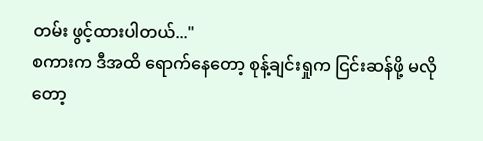တမ်း ဖွင့်ထားပါတယ်..."
စကားက ဒီအထိ ရောက်နေတော့ စုန့်ချင်းရှုက ငြင်းဆန်ဖို့ မလိုတော့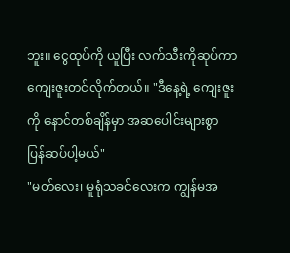ဘူး။ ငွေထုပ်ကို ယူပြီး လက်သီးကိုဆုပ်ကာ ကျေးဇူးတင်လိုက်တယ်။ "ဒီနေ့ရဲ့ ကျေးဇူးကို နောင်တစ်ချိန်မှာ အဆပေါင်းများစွာ ပြန်ဆပ်ပါ့မယ်"
"မတ်လေး၊ မူရုံသခင်လေးက ကျွန်မအ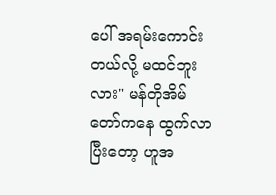ပေါ် အရမ်းကောင်းတယ်လို့ မထင်ဘူးလား" မန်တိုအိမ်တော်ကနေ ထွက်လာပြီးတော့ ဟူအ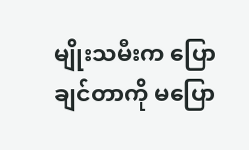မျိုးသမီးက ပြောချင်တာကို မပြော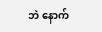ဘဲ နောက်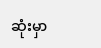ဆုံးမှာ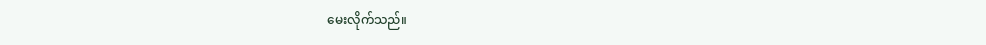မေးလိုက်သည်။